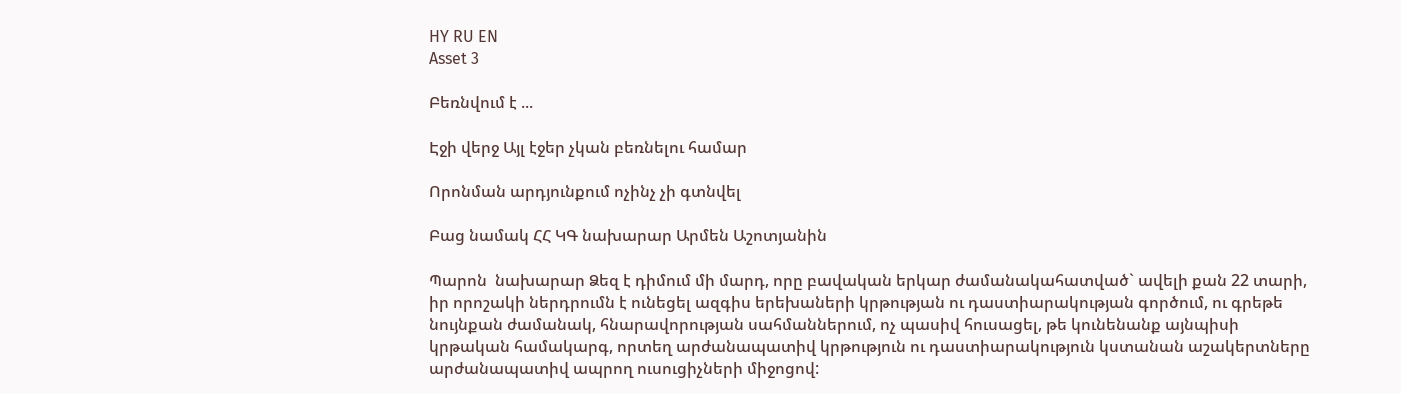HY RU EN
Asset 3

Բեռնվում է ...

Էջի վերջ Այլ էջեր չկան բեռնելու համար

Որոնման արդյունքում ոչինչ չի գտնվել

Բաց նամակ ՀՀ ԿԳ նախարար Արմեն Աշոտյանին

Պարոն  նախարար Ձեզ է դիմում մի մարդ, որը բավական երկար ժամանակահատված` ավելի քան 22 տարի, իր որոշակի ներդրումն է ունեցել ազգիս երեխաների կրթության ու դաստիարակության գործում, ու գրեթե նույնքան ժամանակ, հնարավորության սահմաններում, ոչ պասիվ հուսացել, թե կունենանք այնպիսի կրթական համակարգ, որտեղ արժանապատիվ կրթություն ու դաստիարակություն կստանան աշակերտները արժանապատիվ ապրող ուսուցիչների միջոցով: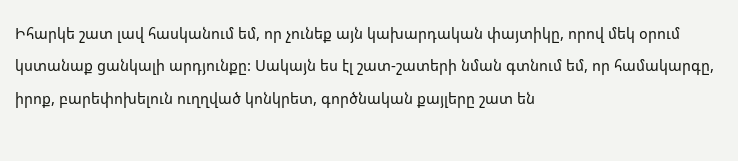Իհարկե շատ լավ հասկանում եմ, որ չունեք այն կախարդական փայտիկը, որով մեկ օրում կստանաք ցանկալի արդյունքը: Սակայն ես էլ շատ-շատերի նման գտնում եմ, որ համակարգը, իրոք, բարեփոխելուն ուղղված կոնկրետ, գործնական քայլերը շատ են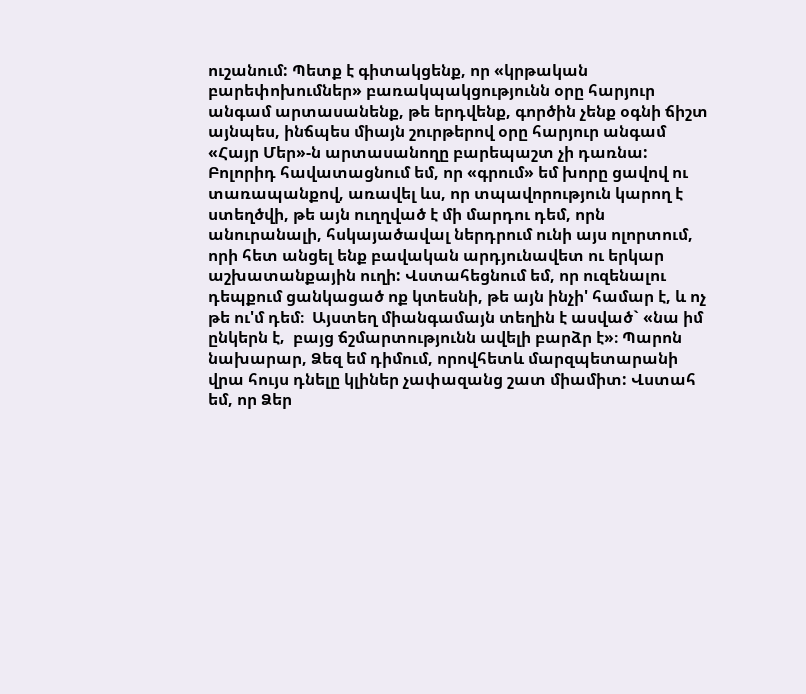ուշանում: Պետք է գիտակցենք, որ «կրթական  բարեփոխումներ» բառակպակցությունն օրը հարյուր անգամ արտասանենք, թե երդվենք, գործին չենք օգնի ճիշտ այնպես, ինճպես միայն շուրթերով օրը հարյուր անգամ «Հայր Մեր»-ն արտասանողը բարեպաշտ չի դառնա: Բոլորիդ հավատացնում եմ, որ «գրում» եմ խորը ցավով ու տառապանքով, առավել ևս, որ տպավորություն կարող է ստեղծվի, թե այն ուղղված է մի մարդու դեմ, որն անուրանալի, հսկայածավալ ներդրում ունի այս ոլորտում, որի հետ անցել ենք բավական արդյունավետ ու երկար աշխատանքային ուղի: Վստահեցնում եմ, որ ուզենալու դեպքում ցանկացած ոք կտեսնի, թե այն ինչի' համար է, և ոչ թե ու'մ դեմ։  Այստեղ միանգամայն տեղին է ասված` «նա իմ ընկերն է‚  բայց ճշմարտությունն ավելի բարձր է»։ Պարոն նախարար, Ձեզ եմ դիմում, որովհետև մարզպետարանի վրա հույս դնելը կլիներ չափազանց շատ միամիտ: Վստահ եմ, որ Ձեր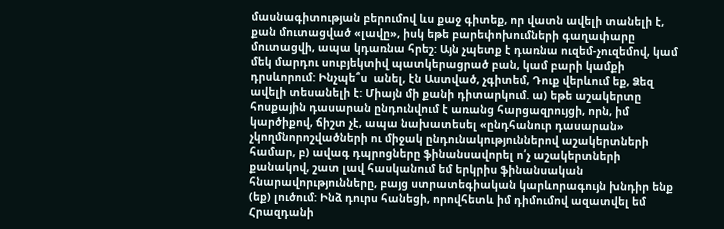մասնագիտության բերումով ևս քաջ գիտեք, որ վատն ավելի տանելի է, քան մուտացված «լավը», իսկ եթե բարեփոխումների գաղափարը մուտացվի, ապա կդառնա հրեշ: Այն չպետք է դառնա ուզեմ-չուզեմով, կամ մեկ մարդու սուբյեկտիվ պատկերացրած բան, կամ բարի կամքի դրսևորում: Ինչպե՞ս  անել, էն Աստված, չգիտեմ, Դուք վերևում եք, Ձեզ ավելի տեսանելի է: Միայն մի քանի դիտարկում. ա) եթե աշակերտը հոսքային դասարան ընդունվում է առանց հարցազրույցի, որն, իմ կարծիքով, ճիշտ չէ, ապա նախատեսել «ընդհանուր դասարան» չկողմնորոշվածների ու միջակ ընդունակություններով աշակերտների համար, բ) ավագ դպրոցները ֆինանսավորել ո՛չ աշակերտների քանակով, շատ լավ հասկանում եմ երկրիս ֆինանսական հնարավորւթյունները, բայց ստրատեգիական կարևորագույն խնդիր ենք (եք) լուծում: Ինձ դուրս հանեցի, որովհետև իմ դիմումով ազատվել եմ Հրազդանի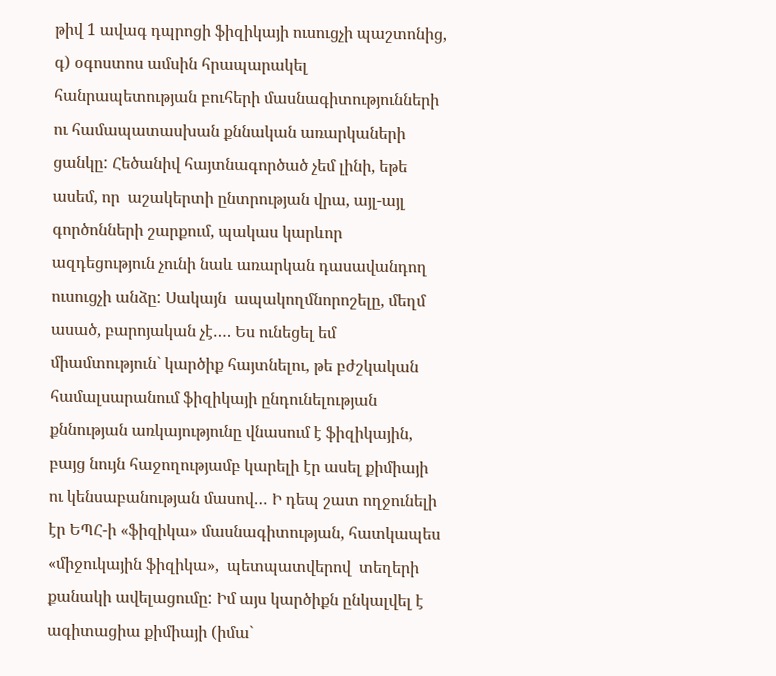թիվ 1 ավագ դպրոցի ֆիզիկայի ուսուցչի պաշտոնից, գ) օգոստոս ամսին հրապարակել հանրապետության բուհերի մասնագիտությունների ու համապատասխան քննական առարկաների ցանկը: Հեծանիվ հայտնագործած չեմ լինի, եթե ասեմ, որ  աշակերտի ընտրության վրա, այլ-այլ գործոնների շարքում, պակաս կարևոր ազդեցություն չունի նաև առարկան դասավանդող ուսուցչի անձը: Սակայն  ապակողմնորոշելը, մեղմ ասած, բարոյական չէ…. Ես ունեցել եմ միամտություն` կարծիք հայտնելու, թե բժշկական համալսարանում ֆիզիկայի ընդունելության քննության առկայությունը վնասում է ֆիզիկային, բայց նույն հաջողությամբ կարելի էր ասել քիմիայի ու կենսաբանության մասով… Ի դեպ շատ ողջունելի էր ԵՊՀ-ի «ֆիզիկա» մասնագիտության, հատկապես «միջուկային ֆիզիկա»‚  պետպատվերով  տեղերի քանակի ավելացումը: Իմ այս կարծիքն ընկալվել է ագիտացիա քիմիայի (իմա`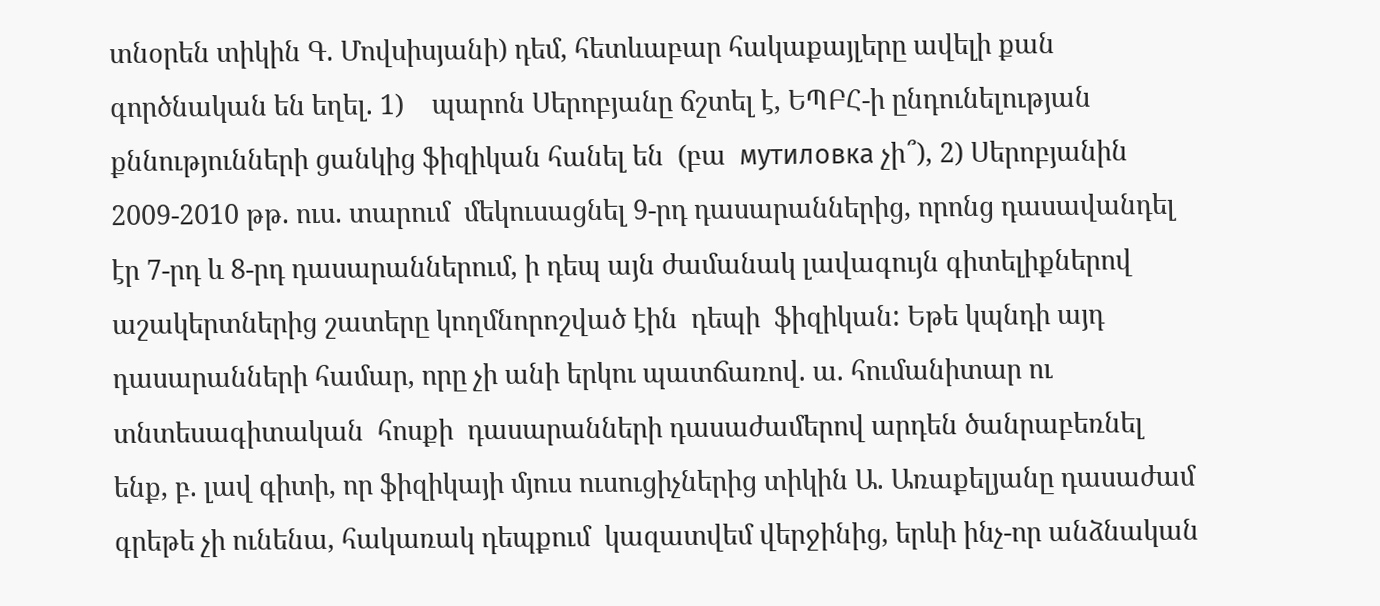տնօրեն տիկին Գ. Մովսիսյանի) դեմ, հետևաբար հակաքայլերը ավելի քան գործնական են եղել. 1)    պարոն Սերոբյանը ճշտել է, ԵՊԲՀ-ի ընդունելության քննությունների ցանկից ֆիզիկան հանել են  (բա  мутиловка չի՞)‚ 2) Սերոբյանին 2009-2010 թթ. ուս. տարում  մեկուսացնել 9-րդ դասարաններից, որոնց դասավանդել էր 7-րդ և 8-րդ դասարաններում, ի դեպ այն ժամանակ լավագույն գիտելիքներով աշակերտներից շատերը կողմնորոշված էին  դեպի  ֆիզիկան: Եթե կպնդի այդ դասարանների համար, որը չի անի երկու պատճառով. ա. հումանիտար ու տնտեսագիտական  հոսքի  դասարանների դասաժամերով արդեն ծանրաբեռնել ենք, բ. լավ գիտի, որ ֆիզիկայի մյուս ուսուցիչներից տիկին Ա. Առաքելյանը դասաժամ գրեթե չի ունենա, հակառակ դեպքում  կազատվեմ վերջինից, երևի ինչ-որ անձնական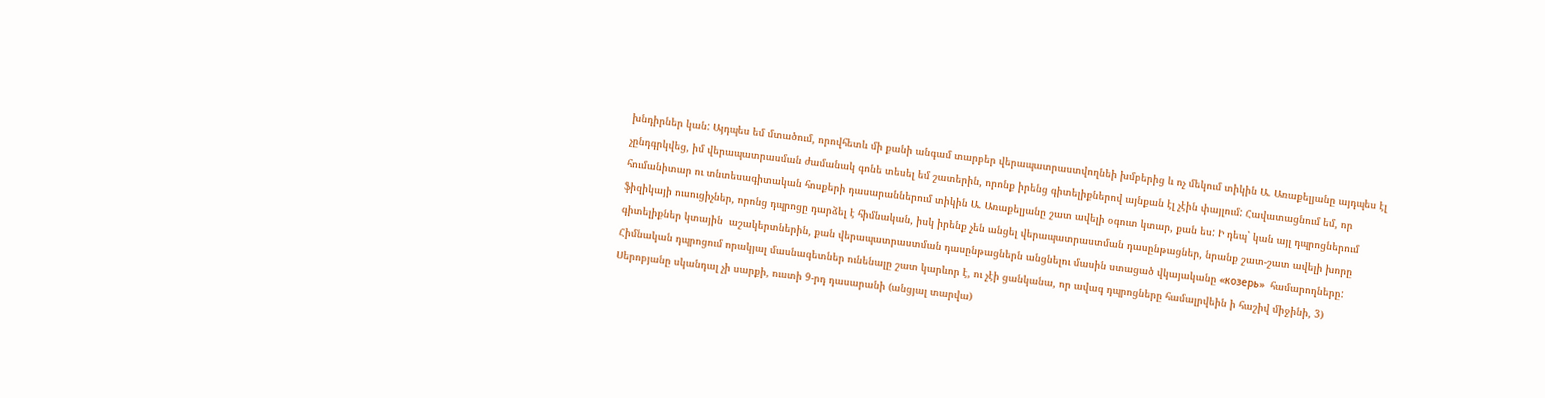խնդիրներ կան: Այդպես եմ մտածում, որովհետև մի քանի անգամ տարբեր վերապատրաստվողնեի խմբերից և ոչ մեկում տիկին Ա. Առաքելյանը այդպես էլ չընդգրկվեց, իմ վերապատրասման ժամանակ գոնե տեսել եմ շատերին, որոնք իրենց գիտելիքներով այնքան էլ չէին փայլում: Հավատացնում եմ, որ հումանիտար ու տնտեսագիտական հոսքերի դասարաններում տիկին Ա. Առաքելյանը շատ ավելի օգուտ կտար, քան ես: Ի դեպ` կան այլ դպրոցներում ֆիզիկայի ուսուցիչներ, որոնց դպրոցը դարձել է հիմնական, իսկ իրենք չեն անցել վերապատրաստման դասընթացներ, նրանք շատ-շատ ավելի խորը գիտելիքներ կտային  աշակերտներին, քան վերապատրաստման դասընթացներն անցնելու մասին ստացած վկայականը «козерь»  համարողները: Հիմնական դպրոցում որակյալ մասնագետներ ունենալը շատ կարևոր է, ու չէի ցանկանա, որ ավագ դպրոցները համալրվեին ի հաշիվ միջինի, 3) Սերոբյանը սկանդալ չի սարքի, ուստի 9-րդ դասարանի (անցյալ տարվա)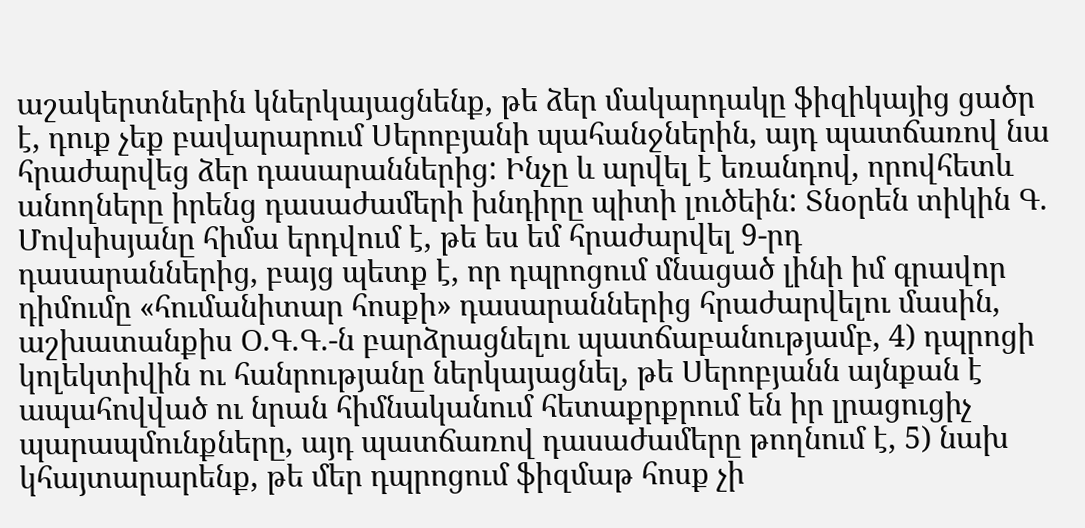աշակերտներին կներկայացնենք, թե ձեր մակարդակը ֆիզիկայից ցածր է, դուք չեք բավարարում Սերոբյանի պահանջներին, այդ պատճառով նա հրաժարվեց ձեր դասարաններից: Ինչը և արվել է եռանդով, որովհետև անողները իրենց դասաժամերի խնդիրը պիտի լուծեին: Տնօրեն տիկին Գ. Մովսիսյանը հիմա երդվում է, թե ես եմ հրաժարվել 9-րդ  դասարաններից, բայց պետք է, որ դպրոցում մնացած լինի իմ գրավոր դիմումը «հումանիտար հոսքի» դասարաններից հրաժարվելու մասին, աշխատանքիս Օ.Գ.Գ.-ն բարձրացնելու պատճաբանությամբ, 4) դպրոցի կոլեկտիվին ու հանրությանը ներկայացնել, թե Սերոբյանն այնքան է ապահովված ու նրան հիմնականում հետաքրքրում են իր լրացուցիչ պարապմունքները, այդ պատճառով դասաժամերը թողնում է, 5) նախ կհայտարարենք, թե մեր դպրոցում ֆիզմաթ հոսք չի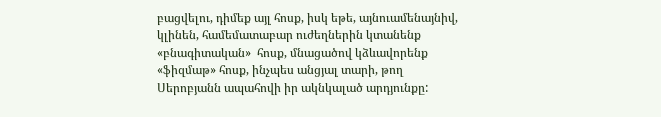բացվելու, դիմեք այլ հոսք, իսկ եթե, այնուամենայնիվ, կլինեն, համեմատաբար ուժեղներին կտանենք «բնագիտական»  հոսք, մնացածով կձևավորենք «ֆիզմաթ» հոսք, ինչպես անցյալ տարի, թող Սերոբյանն ապահովի իր ակնկալած արդյունքը: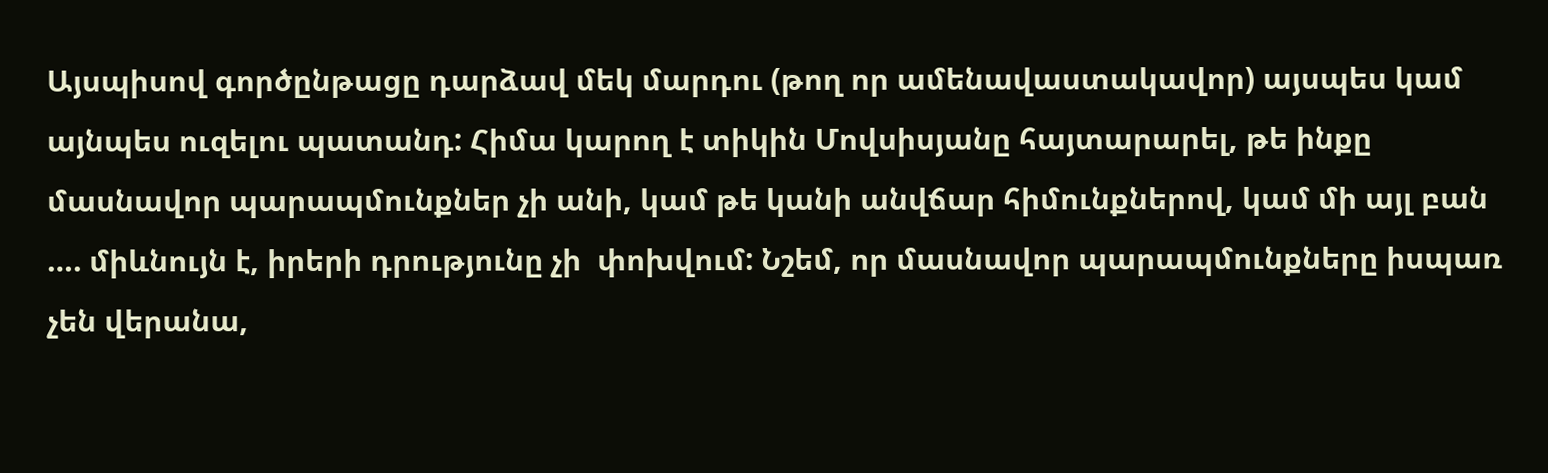Այսպիսով գործընթացը դարձավ մեկ մարդու (թող որ ամենավաստակավոր) այսպես կամ այնպես ուզելու պատանդ: Հիմա կարող է տիկին Մովսիսյանը հայտարարել, թե ինքը մասնավոր պարապմունքներ չի անի, կամ թե կանի անվճար հիմունքներով, կամ մի այլ բան …. միևնույն է, իրերի դրությունը չի  փոխվում: Նշեմ, որ մասնավոր պարապմունքները իսպառ չեն վերանա,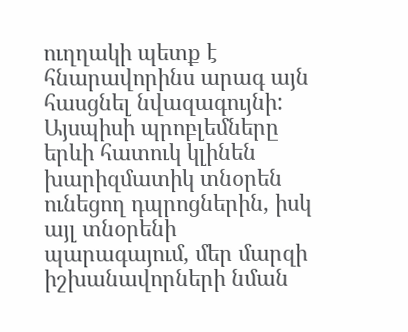ուղղակի պետք է հնարավորինս արագ այն հասցնել նվազագույնի: Այսպիսի պրոբլեմները երևի հատուկ կլինեն խարիզմատիկ տնօրեն ունեցող դպրոցներին, իսկ այլ տնօրենի պարագայում, մեր մարզի  իշխանավորների նման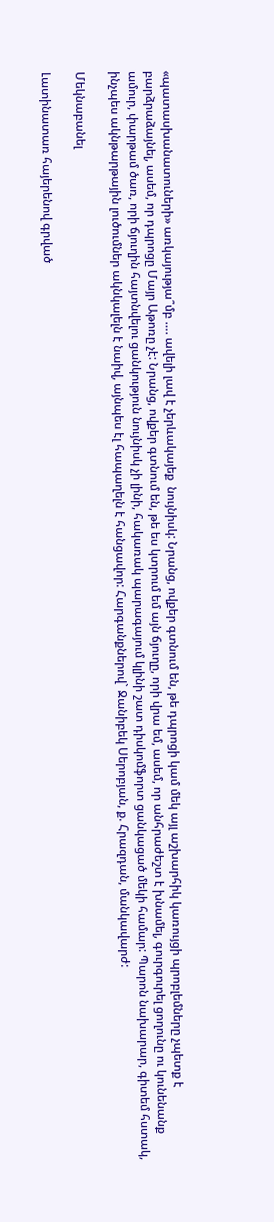«պատասխանատուների» առկայությա՞մբ …. ավելի լավ է չերևակայեք  նույնիսկ: Նրանց, ովքեր գտնում են, թե դպրոցի կամ մեկ այլ աշխարհիկ կառույցի պրոբլեմները չպետք է բարձրաձայնել, ասեմ, որ դպրոցը Մայր Աթոռը չէ: Նրանց, ովքեր գտնում են, թե ես կտրում եմ այն ճյուղը, որի վրա եմ, ասեմ, որ անհրաժեշտ է խնամել, գուրգուրել ցողունը ու կունենանք ամուր, փարթամ ծառ, որի ճյուղին հայտնվելու ցանկություն նույնիսկ չի լինի, հակառակ պարագայում կլինի շատ դիսկոմֆորտ ցանկացած մեկի համար: Պարոն նախարար, գիտեմ հստակ, ինչպես ակնթարթային լուծումներ ակնկալելն է նաիվ, այնպես էլ հապաղելն է հանցավոր: Հարգանքներով` Ջանիբեկ Սերոբյան, ք. Հրազդան, մանկավարժ:

Մեկնաբանել

Լատինատառ հայերենով գրված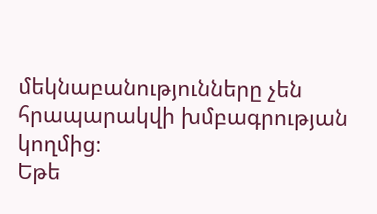մեկնաբանությունները չեն հրապարակվի խմբագրության կողմից։
Եթե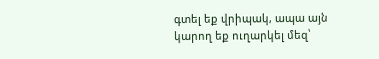գտել եք վրիպակ, ապա այն կարող եք ուղարկել մեզ՝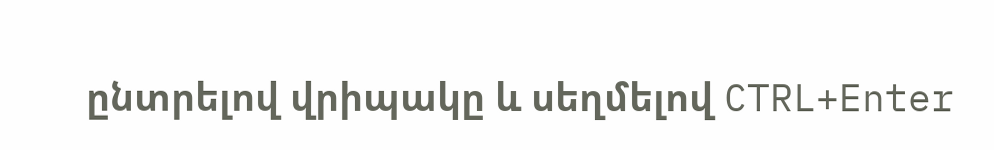ընտրելով վրիպակը և սեղմելով CTRL+Enter